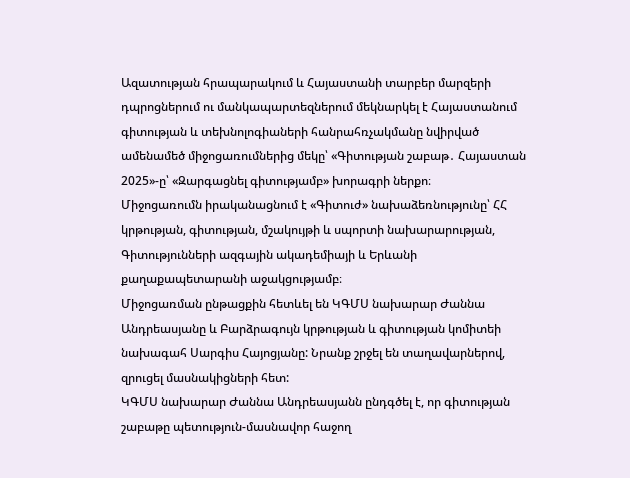Ազատության հրապարակում և Հայաստանի տարբեր մարզերի դպրոցներում ու մանկապարտեզներում մեկնարկել է Հայաստանում գիտության և տեխնոլոգիաների հանրահռչակմանը նվիրված ամենամեծ միջոցառումներից մեկը՝ «Գիտության շաբաթ․ Հայաստան 2025»-ը՝ «Զարգացնել գիտությամբ» խորագրի ներքո։
Միջոցառումն իրականացնում է «Գիտուժ» նախաձեռնությունը՝ ՀՀ կրթության, գիտության, մշակույթի և սպորտի նախարարության, Գիտությունների ազգային ակադեմիայի և Երևանի քաղաքապետարանի աջակցությամբ։
Միջոցառման ընթացքին հետևել են ԿԳՄՍ նախարար Ժաննա Անդրեասյանը և Բարձրագույն կրթության և գիտության կոմիտեի նախագահ Սարգիս Հայոցյանը: Նրանք շրջել են տաղավարներով, զրուցել մասնակիցների հետ:
ԿԳՄՍ նախարար Ժաննա Անդրեասյանն ընդգծել է, որ գիտության շաբաթը պետություն-մասնավոր հաջող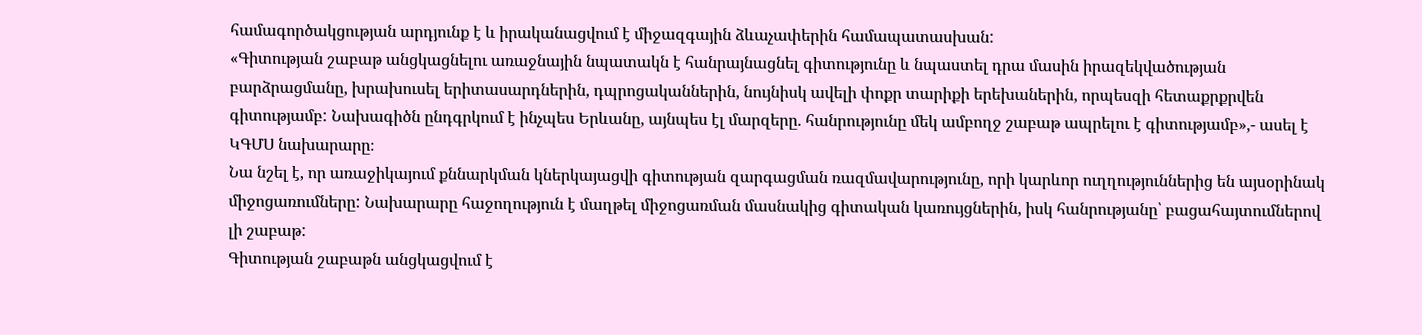համագործակցության արդյունք է և իրականացվում է միջազգային ձևաչափերին համապատասխան:
«Գիտության շաբաթ անցկացնելու առաջնային նպատակն է հանրայնացնել գիտությունը և նպաստել դրա մասին իրազեկվածության բարձրացմանը, խրախուսել երիտասարդներին, դպրոցականներին, նույնիսկ ավելի փոքր տարիքի երեխաներին, որպեսզի հետաքրքրվեն գիտությամբ: Նախագիծն ընդգրկում է ինչպես Երևանը, այնպես էլ մարզերը. հանրությունը մեկ ամբողջ շաբաթ ապրելու է գիտությամբ»,- ասել է ԿԳՄՍ նախարարը։
Նա նշել է, որ առաջիկայում քննարկման կներկայացվի գիտության զարգացման ռազմավարությունը, որի կարևոր ուղղություններից են այսօրինակ միջոցառումները: Նախարարը հաջողություն է մաղթել միջոցառման մասնակից գիտական կառույցներին, իսկ հանրությանը՝ բացահայտումներով լի շաբաթ:
Գիտության շաբաթն անցկացվում է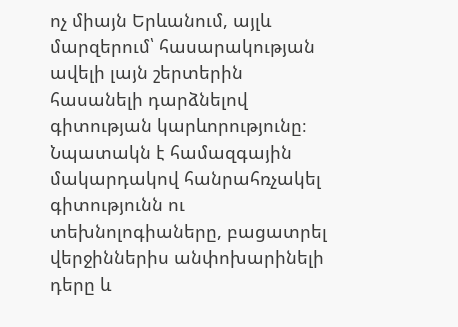ոչ միայն Երևանում, այլև մարզերում՝ հասարակության ավելի լայն շերտերին հասանելի դարձնելով գիտության կարևորությունը։ Նպատակն է համազգային մակարդակով հանրահռչակել գիտությունն ու տեխնոլոգիաները, բացատրել վերջիններիս անփոխարինելի դերը և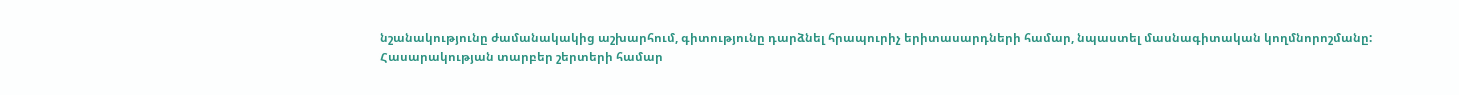նշանակությունը ժամանակակից աշխարհում, գիտությունը դարձնել հրապուրիչ երիտասարդների համար, նպաստել մասնագիտական կողմնորոշմանը:
Հասարակության տարբեր շերտերի համար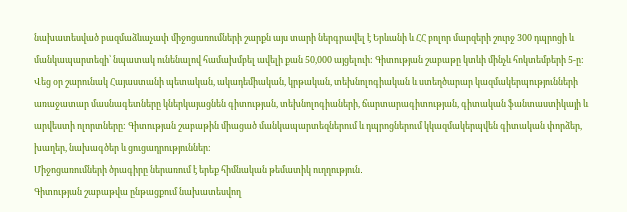նախատեսված բազմաձևաչափ միջոցառումների շարքն այս տարի ներգրավել է Երևանի և ՀՀ բոլոր մարզերի շուրջ 300 դպրոցի և մանկապարտեզի՝ նպատակ ունենալով համախմբել ավելի քան 50,000 այցելուի: Գիտության շաբաթը կտևի մինչև հոկտեմբերի 5-ը:
Վեց օր շարունակ Հայաստանի պետական, ակադեմիական, կրթական, տեխնոլոգիական և ստեղծարար կազմակերպությունների առաջատար մասնագետները կներկայացնեն գիտության, տեխնոլոգիաների, ճարտարագիտության, գիտական ֆանտաստիկայի և արվեստի ոլորտները: Գիտության շաբաթին միացած մանկապարտեզներում և դպրոցներում կկազմակերպվեն գիտական փորձեր, խաղեր, նախագծեր և ցուցադրություններ:
Միջոցառումների ծրագիրը ներառում է երեք հիմնական թեմատիկ ուղղություն․
Գիտության շաբաթվա ընթացքում նախատեսվող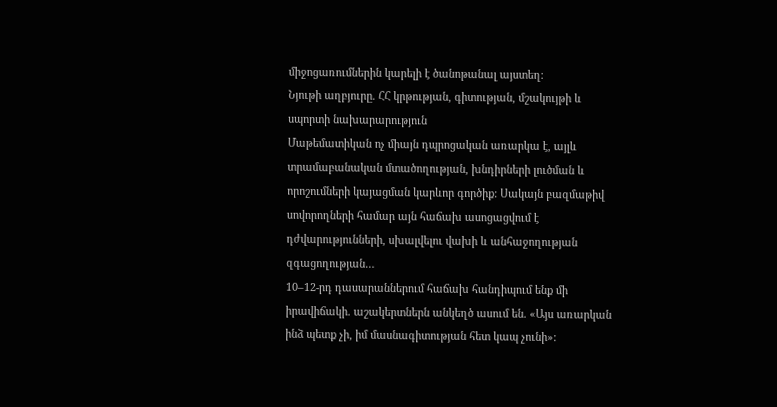միջոցառումներին կարելի է ծանոթանալ այստեղ։
Նյութի աղբյուրը. ՀՀ կրթության, գիտության, մշակույթի և սպորտի նախարարություն
Մաթեմատիկան ոչ միայն դպրոցական առարկա է, այլև տրամաբանական մտածողության, խնդիրների լուծման և որոշումների կայացման կարևոր գործիք: Սակայն բազմաթիվ սովորողների համար այն հաճախ ասոցացվում է դժվարությունների, սխալվելու վախի և անհաջողության զգացողության…
10–12-րդ դասարաններում հաճախ հանդիպում ենք մի իրավիճակի. աշակերտներն անկեղծ ասում են. «Այս առարկան ինձ պետք չի, իմ մասնագիտության հետ կապ չունի»: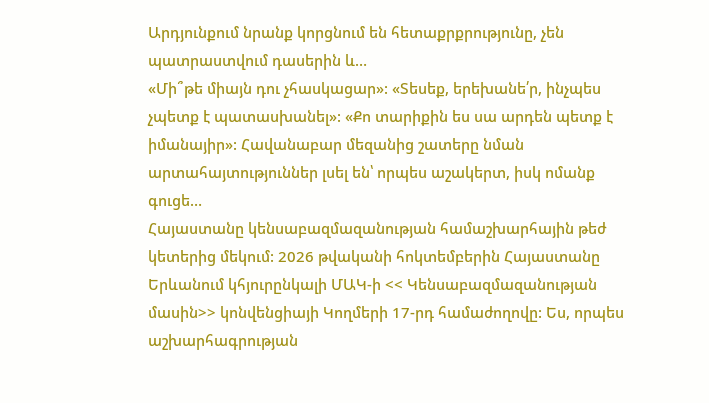Արդյունքում նրանք կորցնում են հետաքրքրությունը, չեն պատրաստվում դասերին և…
«Մի՞թե միայն դու չհասկացար»: «Տեսեք, երեխանե՛ր, ինչպես չպետք է պատասխանել»: «Քո տարիքին ես սա արդեն պետք է իմանայիր»: Հավանաբար մեզանից շատերը նման արտահայտություններ լսել են՝ որպես աշակերտ, իսկ ոմանք գուցե…
Հայաստանը կենսաբազմազանության համաշխարհային թեժ կետերից մեկում: 2026 թվականի հոկտեմբերին Հայաստանը Երևանում կհյուրընկալի ՄԱԿ-ի << Կենսաբազմազանության մասին>> կոնվենցիայի Կողմերի 17-րդ համաժողովը: Ես, որպես աշխարհագրության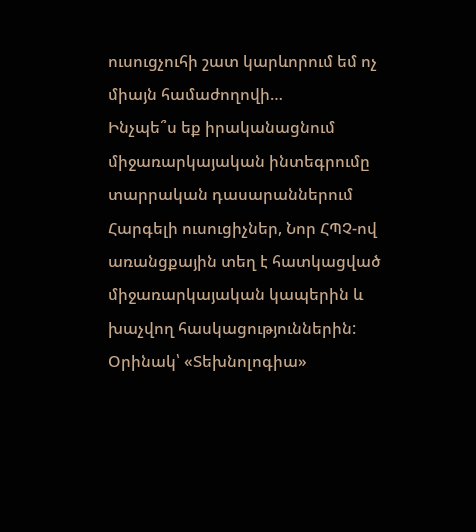ուսուցչուհի շատ կարևորում եմ ոչ միայն համաժողովի…
Ինչպե՞ս եք իրականացնում միջառարկայական ինտեգրումը տարրական դասարաններում Հարգելի ուսուցիչներ, Նոր ՀՊՉ-ով առանցքային տեղ է հատկացված միջառարկայական կապերին և խաչվող հասկացություններին: Օրինակ՝ «Տեխնոլոգիա»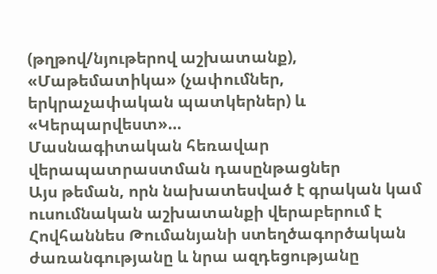(թղթով/նյութերով աշխատանք), «Մաթեմատիկա» (չափումներ, երկրաչափական պատկերներ) և «Կերպարվեստ»…
Մասնագիտական հեռավար վերապատրաստման դասընթացներ
Այս թեման, որն նախատեսված է գրական կամ ուսումնական աշխատանքի վերաբերում է Հովհաննես Թումանյանի ստեղծագործական ժառանգությանը և նրա ազդեցությանը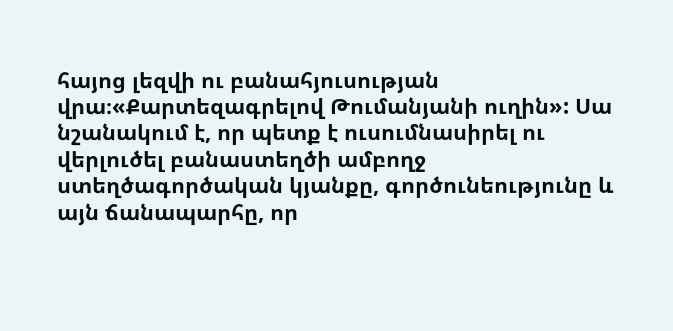հայոց լեզվի ու բանահյուսության վրա։«Քարտեզագրելով Թումանյանի ուղին»: Սա նշանակում է, որ պետք է ուսումնասիրել ու վերլուծել բանաստեղծի ամբողջ ստեղծագործական կյանքը, գործունեությունը և այն ճանապարհը, որ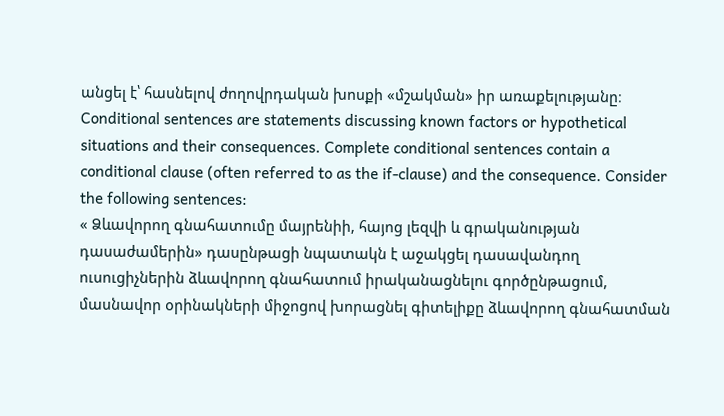անցել է՝ հասնելով ժողովրդական խոսքի «մշակման» իր առաքելությանը։
Conditional sentences are statements discussing known factors or hypothetical situations and their consequences. Complete conditional sentences contain a conditional clause (often referred to as the if-clause) and the consequence. Consider the following sentences:
« Ձևավորող գնահատումը մայրենիի, հայոց լեզվի և գրականության դասաժամերին» դասընթացի նպատակն է աջակցել դասավանդող ուսուցիչներին ձևավորող գնահատում իրականացնելու գործընթացում, մասնավոր օրինակների միջոցով խորացնել գիտելիքը ձևավորող գնահատման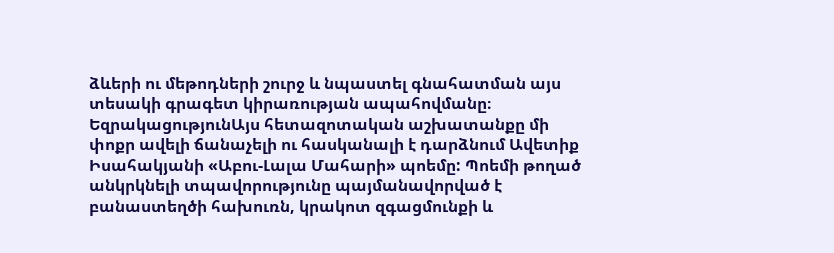ձևերի ու մեթոդների շուրջ և նպաստել գնահատման այս տեսակի գրագետ կիրառության ապահովմանը։
ԵզրակացությունԱյս հետազոտական աշխատանքը մի փոքր ավելի ճանաչելի ու հասկանալի է դարձնում Ավետիք Իսահակյանի «Աբու-Լալա Մահարի» պոեմը: Պոեմի թողած անկրկնելի տպավորությունը պայմանավորված է բանաստեղծի հախուռն, կրակոտ զգացմունքի և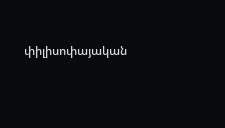փիլիսոփայական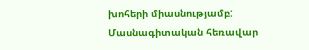խոհերի միասնությամբ:
Մասնագիտական հեռավար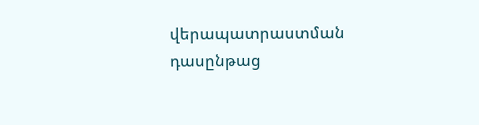վերապատրաստման դասընթաց